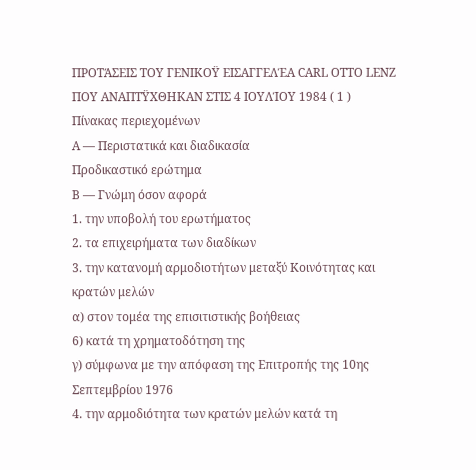ΠΡΟΤΆΣΕΙΣ ΤΟΥ ΓΕΝΙΚΟΫ ΕΙΣΑΓΓΕΛΈΑ CARL OTTO LENZ
ΠΟΥ ΑΝΑΠΤΫΧΘΗΚΑΝ ΣΤΙΣ 4 ΙΟΥΛΊΟΥ 1984 ( 1 )
Πίνακας περιεχομένων
Α — Περιστατικά και διαδικασία
Προδικαστικό ερώτημα
Β — Γνώμη όσον αφορά
1. την υποβολή του ερωτήματος
2. τα επιχειρήματα των διαδίκων
3. την κατανομή αρμοδιοτήτων μεταξύ Κοινότητας και κρατών μελών
α) στον τομέα της επισιτιστικής βοήθειας
6) κατά τη χρηματοδότηση της
γ) σύμφωνα με την απόφαση της Επιτροπής της 10ης Σεπτεμβρίου 1976
4. την αρμοδιότητα των κρατών μελών κατά τη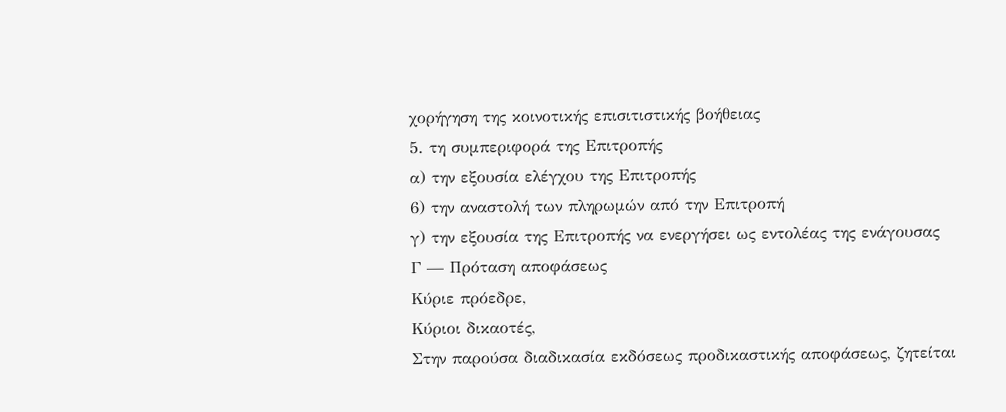χορήγηση της κοινοτικής επισιτιστικής βοήθειας
5. τη συμπεριφορά της Επιτροπής
α) την εξουσία ελέγχου της Επιτροπής
6) την αναστολή των πληρωμών από την Επιτροπή
γ) την εξουσία της Επιτροπής να ενεργήσει ως εντολέας της ενάγουσας
Γ — Πρόταση αποφάσεως
Κύριε πρόεδρε,
Κύριοι δικαοτές,
Στην παρούσα διαδικασία εκδόσεως προδικαστικής αποφάσεως, ζητείται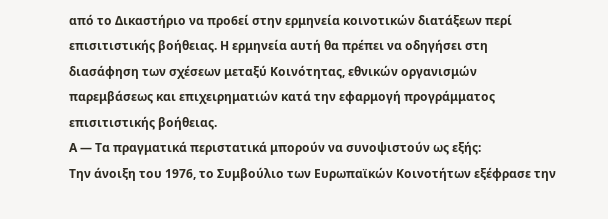από το Δικαστήριο να προ6εί στην ερμηνεία κοινοτικών διατάξεων περί επισιτιστικής βοήθειας. Η ερμηνεία αυτή θα πρέπει να οδηγήσει στη διασάφηση των σχέσεων μεταξύ Κοινότητας, εθνικών οργανισμών παρεμβάσεως και επιχειρηματιών κατά την εφαρμογή προγράμματος επισιτιστικής βοήθειας.
Α — Τα πραγματικά περιστατικά μπορούν να συνοψιστούν ως εξής:
Την άνοιξη του 1976, το Συμβούλιο των Ευρωπαϊκών Κοινοτήτων εξέφρασε την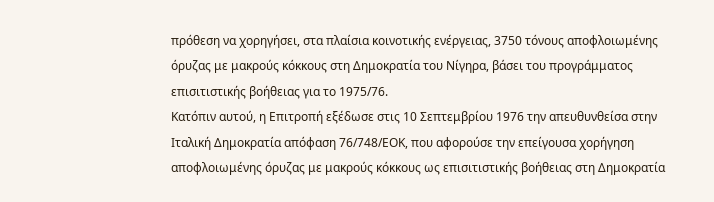πρόθεση να χορηγήσει, στα πλαίσια κοινοτικής ενέργειας, 3750 τόνους αποφλοιωμένης όρυζας με μακρούς κόκκους στη Δημοκρατία του Νίγηρα, βάσει του προγράμματος επισιτιστικής βοήθειας για το 1975/76.
Κατόπιν αυτού, η Επιτροπή εξέδωσε στις 10 Σεπτεμβρίου 1976 την απευθυνθείσα στην Ιταλική Δημοκρατία απόφαση 76/748/ΕΟΚ, που αφορούσε την επείγουσα χορήγηση αποφλοιωμένης όρυζας με μακρούς κόκκους ως επισιτιστικής βοήθειας στη Δημοκρατία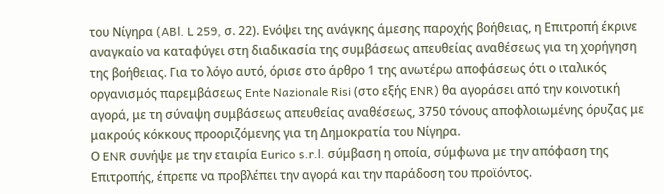του Νίγηρα (ABl. L 259, σ. 22). Ενόψει της ανάγκης άμεσης παροχής βοήθειας, η Επιτροπή έκρινε αναγκαίο να καταφύγει στη διαδικασία της συμβάσεως απευθείας αναθέσεως για τη χορήγηση της βοήθειας. Για το λόγο αυτό, όρισε στο άρθρο 1 της ανωτέρω αποφάσεως ότι ο ιταλικός οργανισμός παρεμβάσεως Ente Nazionale Risi (στο εξής ENR) θα αγοράσει από την κοινοτική αγορά, με τη σύναψη συμβάσεως απευθείας αναθέσεως, 3750 τόνους αποφλοιωμένης όρυζας με μακρούς κόκκους προοριζόμενης για τη Δημοκρατία του Νίγηρα.
Ο ENR συνήψε με την εταιρία Eurico s.r.l. σύμβαση η οποία, σύμφωνα με την απόφαση της Επιτροπής, έπρεπε να προβλέπει την αγορά και την παράδοση του προϊόντος.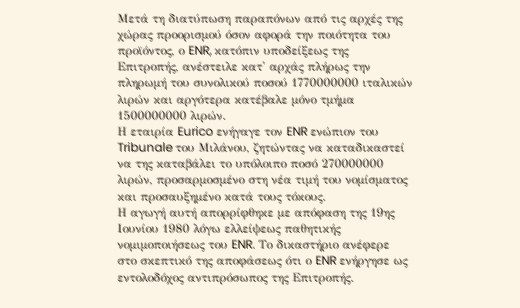Μετά τη διατύπωση παραπόνων από τις αρχές της χώρας προορισμού όσον αφορά την ποιότητα του προϊόντος, ο ENR, κατόπιν υποδείξεως της Επιτροπής, ανέστειλε κατ' αρχάς πλήρως την πληρωμή του συνολικού ποσού 1770000000 ιταλικών λιρών και αργότερα κατέβαλε μόνο τμήμα 1500000000 λιρών.
Η εταιρία Eurico ενήγαγε τον ENR ενώπιον του Tribunale του Μιλάνου, ζητώντας να καταδικαστεί να της καταβάλει το υπόλοιπο ποσό 270000000 λιρών, προσαρμοσμένο στη νέα τιμή του νομίσματος και προσαυξημένο κατά τους τόκους.
Η αγωγή αυτή απορρίφθηκε με απόφαση της 19ης Ιουνίου 1980 λόγω ελλείψεως παθητικής νομιμοποιήσεως του ENR. Το δικαστήριο ανέφερε στο σκεπτικό της αποφάσεως ότι ο ENR ενήργησε ως εντολοδόχος αντιπρόσωπος της Επιτροπής.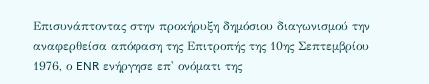Επισυνάπτοντας στην προκήρυξη δημόσιου διαγωνισμού την αναφερθείσα απόφαση της Επιτροπής της 10ης Σεπτεμβρίου 1976, ο ENR ενήργησε επ' ονόματι της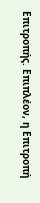Επιτροπής. Επιπλέον, η Επιτροπή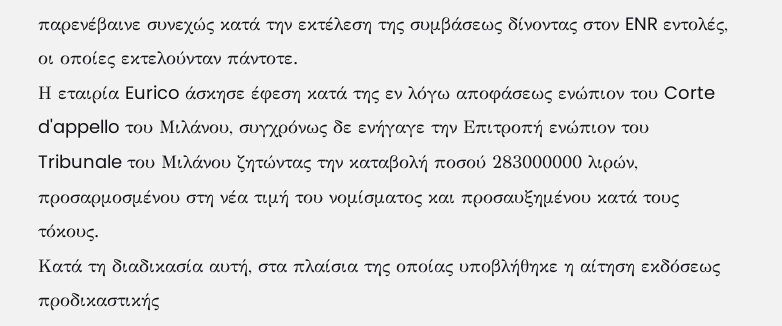παρενέβαινε συνεχώς κατά την εκτέλεση της συμβάσεως δίνοντας στον ENR εντολές, οι οποίες εκτελούνταν πάντοτε.
Η εταιρία Eurico άσκησε έφεση κατά της εν λόγω αποφάσεως ενώπιον του Corte d'appello του Μιλάνου, συγχρόνως δε ενήγαγε την Επιτροπή ενώπιον του Tribunale του Μιλάνου ζητώντας την καταβολή ποσού 283000000 λιρών, προσαρμοσμένου στη νέα τιμή του νομίσματος και προσαυξημένου κατά τους τόκους.
Κατά τη διαδικασία αυτή, στα πλαίσια της οποίας υποβλήθηκε η αίτηση εκδόσεως προδικαστικής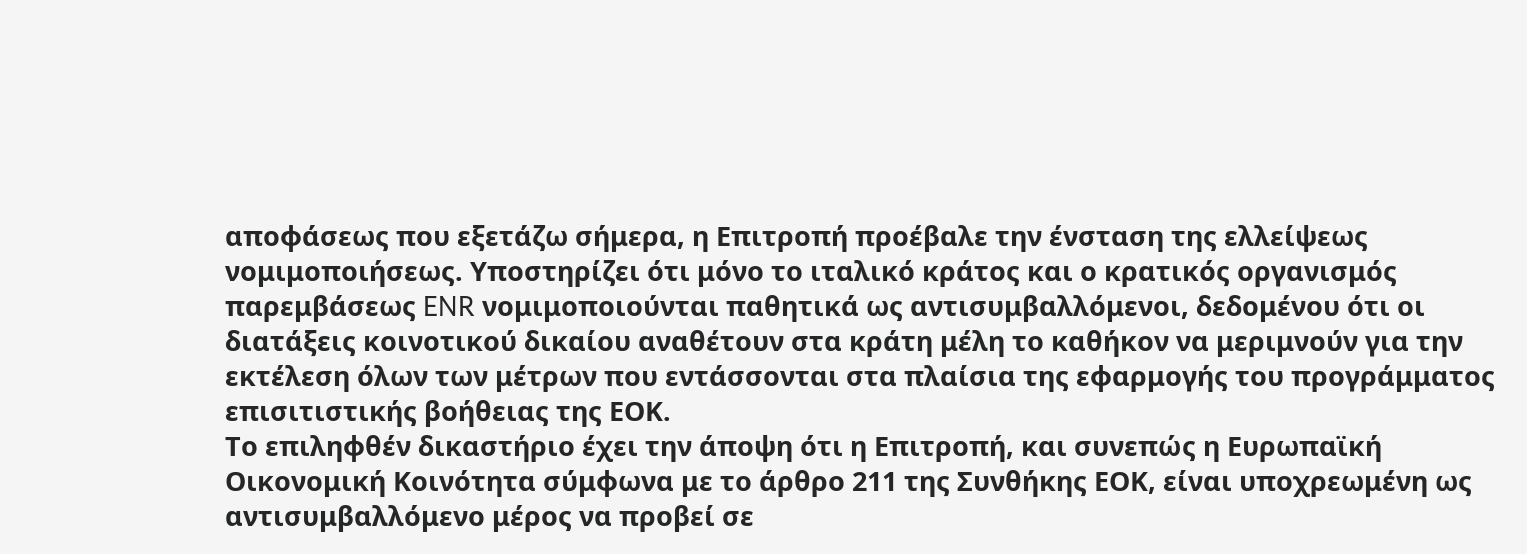αποφάσεως που εξετάζω σήμερα, η Επιτροπή προέβαλε την ένσταση της ελλείψεως νομιμοποιήσεως. Υποστηρίζει ότι μόνο το ιταλικό κράτος και ο κρατικός οργανισμός παρεμβάσεως ENR νομιμοποιούνται παθητικά ως αντισυμβαλλόμενοι, δεδομένου ότι οι διατάξεις κοινοτικού δικαίου αναθέτουν στα κράτη μέλη το καθήκον να μεριμνούν για την εκτέλεση όλων των μέτρων που εντάσσονται στα πλαίσια της εφαρμογής του προγράμματος επισιτιστικής βοήθειας της ΕΟΚ.
Το επιληφθέν δικαστήριο έχει την άποψη ότι η Επιτροπή, και συνεπώς η Ευρωπαϊκή Οικονομική Κοινότητα σύμφωνα με το άρθρο 211 της Συνθήκης ΕΟΚ, είναι υποχρεωμένη ως αντισυμβαλλόμενο μέρος να προβεί σε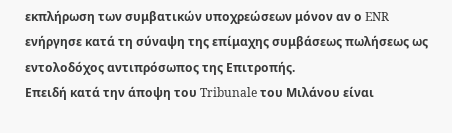εκπλήρωση των συμβατικών υποχρεώσεων μόνον αν ο ENR ενήργησε κατά τη σύναψη της επίμαχης συμβάσεως πωλήσεως ως εντολοδόχος αντιπρόσωπος της Επιτροπής.
Επειδή κατά την άποψη του Tribunale του Μιλάνου είναι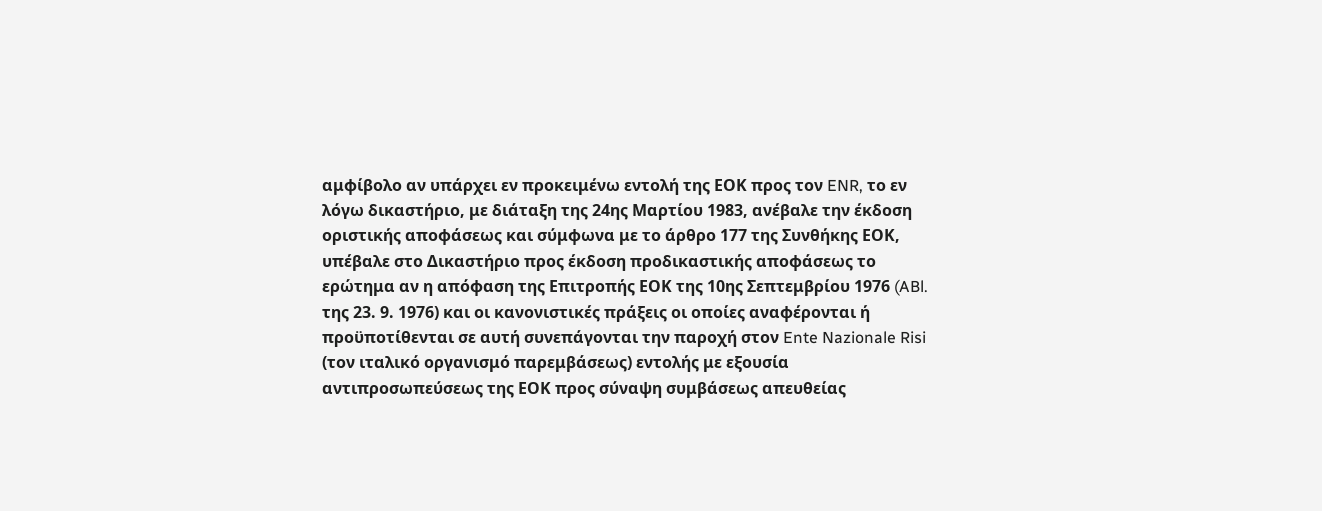αμφίβολο αν υπάρχει εν προκειμένω εντολή της ΕΟΚ προς τον ENR, το εν λόγω δικαστήριο, με διάταξη της 24ης Μαρτίου 1983, ανέβαλε την έκδοση οριστικής αποφάσεως και σύμφωνα με το άρθρο 177 της Συνθήκης ΕΟΚ, υπέβαλε στο Δικαστήριο προς έκδοση προδικαστικής αποφάσεως το ερώτημα αν η απόφαση της Επιτροπής ΕΟΚ της 10ης Σεπτεμβρίου 1976 (ABl. της 23. 9. 1976) και οι κανονιστικές πράξεις οι οποίες αναφέρονται ή προϋποτίθενται σε αυτή συνεπάγονται την παροχή στον Ente Nazionale Risi (τον ιταλικό οργανισμό παρεμβάσεως) εντολής με εξουσία αντιπροσωπεύσεως της ΕΟΚ προς σύναψη συμβάσεως απευθείας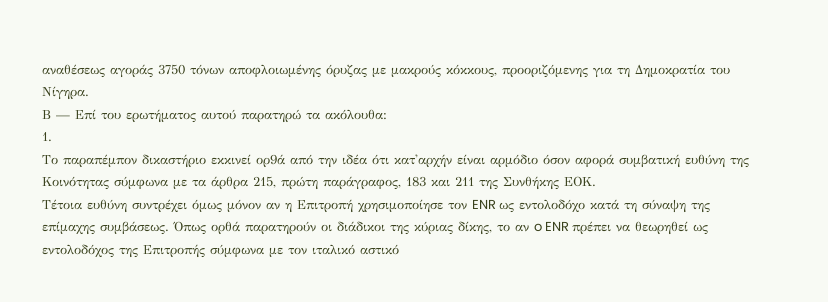αναθέσεως αγοράς 3750 τόνων αποφλοιωμένης όρυζας με μακρούς κόκκους, προοριζόμενης για τη Δημοκρατία του Νίγηρα.
Β — Επί του ερωτήματος αυτού παρατηρώ τα ακόλουθα:
1.
Το παραπέμπον δικαστήριο εκκινεί ορ9ά από την ιδέα ότι κατ'αρχήν είναι αρμόδιο όσον αφορά συμβατική ευθύνη της Κοινότητας σύμφωνα με τα άρθρα 215, πρώτη παράγραφος, 183 και 211 της Συνθήκης ΕΟΚ.
Τέτοια ευθύνη συντρέχει όμως μόνον αν η Επιτροπή χρησιμοποίησε τον ENR ως εντολοδόχο κατά τη σύναψη της επίμαχης συμβάσεως. Όπως ορθά παρατηρούν οι διάδικοι της κύριας δίκης, το αν o ENR πρέπει να θεωρηθεί ως εντολοδόχος της Επιτροπής σύμφωνα με τον ιταλικό αστικό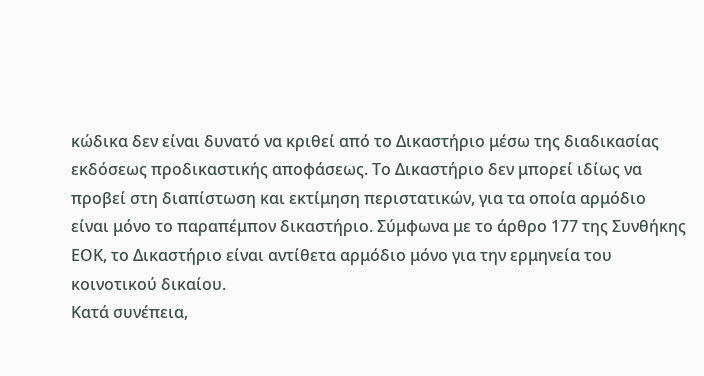κώδικα δεν είναι δυνατό να κριθεί από το Δικαστήριο μέσω της διαδικασίας εκδόσεως προδικαστικής αποφάσεως. Το Δικαστήριο δεν μπορεί ιδίως να προβεί στη διαπίστωση και εκτίμηση περιστατικών, για τα οποία αρμόδιο είναι μόνο το παραπέμπον δικαστήριο. Σύμφωνα με το άρθρο 177 της Συνθήκης ΕΟΚ, το Δικαστήριο είναι αντίθετα αρμόδιο μόνο για την ερμηνεία του κοινοτικού δικαίου.
Κατά συνέπεια,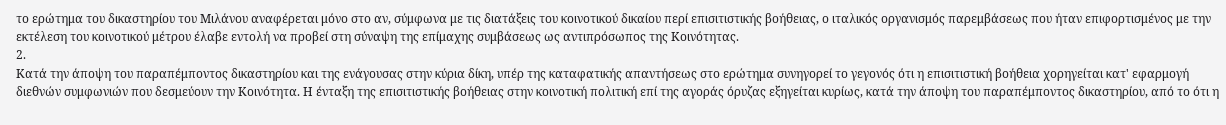το ερώτημα του δικαστηρίου του Μιλάνου αναφέρεται μόνο στο αν, σύμφωνα με τις διατάξεις του κοινοτικού δικαίου περί επισιτιστικής βοήθειας, ο ιταλικός οργανισμός παρεμβάσεως που ήταν επιφορτισμένος με την εκτέλεση του κοινοτικού μέτρου έλαβε εντολή να προβεί στη σύναψη της επίμαχης συμβάσεως ως αντιπρόσωπος της Κοινότητας.
2.
Κατά την άποψη του παραπέμποντος δικαστηρίου και της ενάγουσας στην κύρια δίκη, υπέρ της καταφατικής απαντήσεως στο ερώτημα συνηγορεί το γεγονός ότι η επισιτιστική βοήθεια χορηγείται κατ' εφαρμογή διεθνών συμφωνιών που δεσμεύουν την Κοινότητα. Η ένταξη της επισιτιστικής βοήθειας στην κοινοτική πολιτική επί της αγοράς όρυζας εξηγείται κυρίως, κατά την άποψη του παραπέμποντος δικαστηρίου, από το ότι η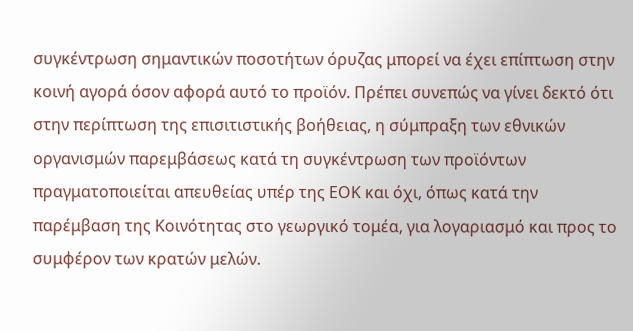συγκέντρωση σημαντικών ποσοτήτων όρυζας μπορεί να έχει επίπτωση στην κοινή αγορά όσον αφορά αυτό το προϊόν. Πρέπει συνεπώς να γίνει δεκτό ότι στην περίπτωση της επισιτιστικής βοήθειας, η σύμπραξη των εθνικών οργανισμών παρεμβάσεως κατά τη συγκέντρωση των προϊόντων πραγματοποιείται απευθείας υπέρ της ΕΟΚ και όχι, όπως κατά την παρέμβαση της Κοινότητας στο γεωργικό τομέα, για λογαριασμό και προς το συμφέρον των κρατών μελών.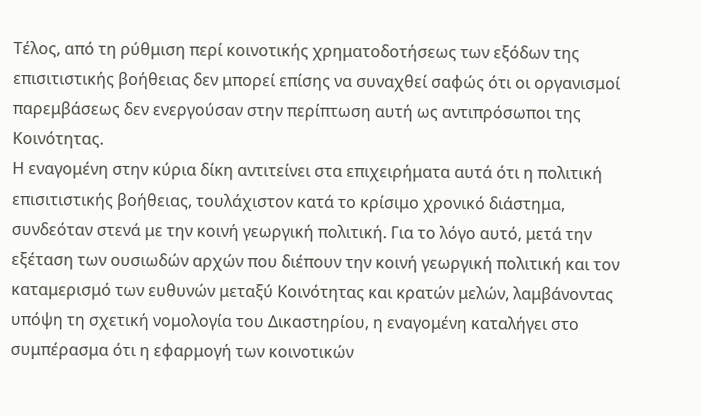Τέλος, από τη ρύθμιση περί κοινοτικής χρηματοδοτήσεως των εξόδων της επισιτιστικής βοήθειας δεν μπορεί επίσης να συναχθεί σαφώς ότι οι οργανισμοί παρεμβάσεως δεν ενεργούσαν στην περίπτωση αυτή ως αντιπρόσωποι της Κοινότητας.
Η εναγομένη στην κύρια δίκη αντιτείνει στα επιχειρήματα αυτά ότι η πολιτική επισιτιστικής βοήθειας, τουλάχιστον κατά το κρίσιμο χρονικό διάστημα, συνδεόταν στενά με την κοινή γεωργική πολιτική. Για το λόγο αυτό, μετά την εξέταση των ουσιωδών αρχών που διέπουν την κοινή γεωργική πολιτική και τον καταμερισμό των ευθυνών μεταξύ Κοινότητας και κρατών μελών, λαμβάνοντας υπόψη τη σχετική νομολογία του Δικαστηρίου, η εναγομένη καταλήγει στο συμπέρασμα ότι η εφαρμογή των κοινοτικών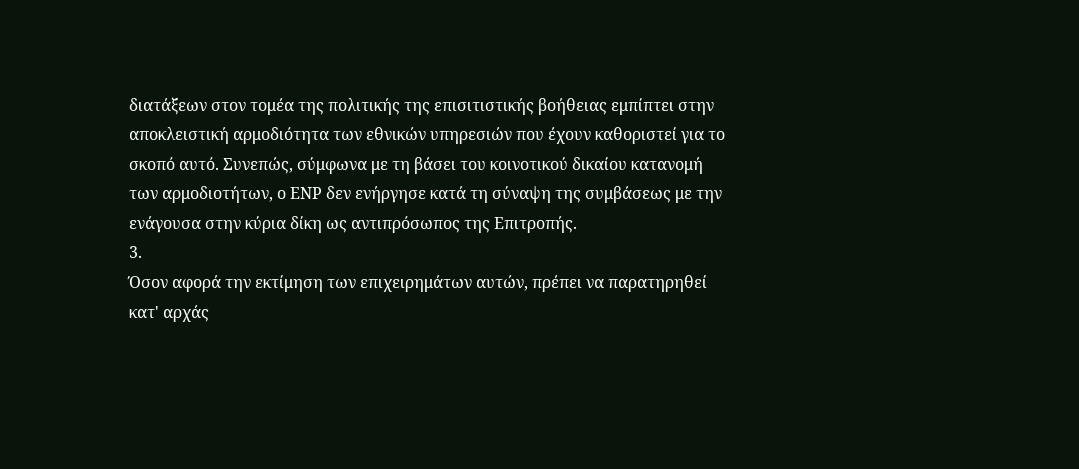διατάξεων στον τομέα της πολιτικής της επισιτιστικής βοήθειας εμπίπτει στην αποκλειστική αρμοδιότητα των εθνικών υπηρεσιών που έχουν καθοριστεί για το σκοπό αυτό. Συνεπώς, σύμφωνα με τη βάσει του κοινοτικού δικαίου κατανομή των αρμοδιοτήτων, ο ΕΝΡ δεν ενήργησε κατά τη σύναψη της συμβάσεως με την ενάγουσα στην κύρια δίκη ως αντιπρόσωπος της Επιτροπής.
3.
Όσον αφορά την εκτίμηση των επιχειρημάτων αυτών, πρέπει να παρατηρηθεί κατ' αρχάς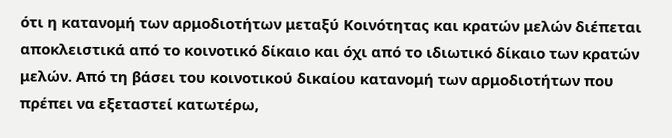ότι η κατανομή των αρμοδιοτήτων μεταξύ Κοινότητας και κρατών μελών διέπεται αποκλειστικά από το κοινοτικό δίκαιο και όχι από το ιδιωτικό δίκαιο των κρατών μελών. Από τη βάσει του κοινοτικού δικαίου κατανομή των αρμοδιοτήτων που πρέπει να εξεταστεί κατωτέρω,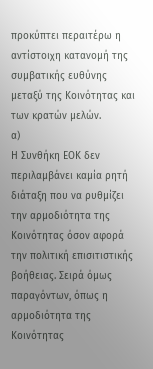προκύπτει περαιτέρω η αντίστοιχη κατανομή της συμβατικής ευθύνης μεταξύ της Κοινότητας και των κρατών μελών.
α)
Η Συνθήκη ΕΟΚ δεν περιλαμβάνει καμία ρητή διάταξη που να ρυθμίζει την αρμοδιότητα της Κοινότητας όσον αφορά την πολιτική επισιτιστικής βοήθειας. Σειρά όμως παραγόντων, όπως η αρμοδιότητα της Κοινότητας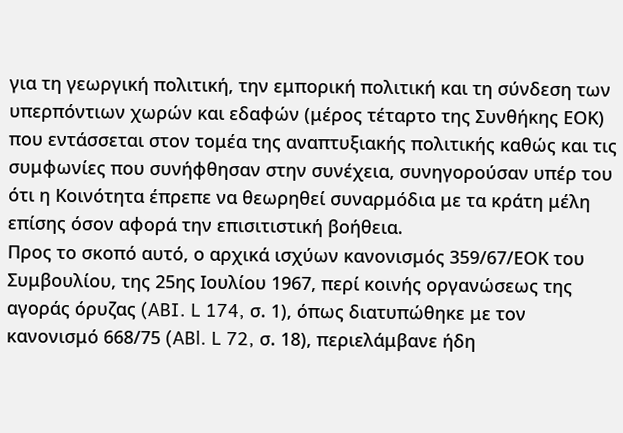για τη γεωργική πολιτική, την εμπορική πολιτική και τη σύνδεση των υπερπόντιων χωρών και εδαφών (μέρος τέταρτο της Συνθήκης ΕΟΚ) που εντάσσεται στον τομέα της αναπτυξιακής πολιτικής καθώς και τις συμφωνίες που συνήφθησαν στην συνέχεια, συνηγορούσαν υπέρ του ότι η Κοινότητα έπρεπε να θεωρηθεί συναρμόδια με τα κράτη μέλη επίσης όσον αφορά την επισιτιστική βοήθεια.
Προς το σκοπό αυτό, ο αρχικά ισχύων κανονισμός 359/67/ΕΟΚ του Συμβουλίου, της 25ης Ιουλίου 1967, περί κοινής οργανώσεως της αγοράς όρυζας (ABI. L 174, σ. 1), όπως διατυπώθηκε με τον κανονισμό 668/75 (ABl. L 72, σ. 18), περιελάμβανε ήδη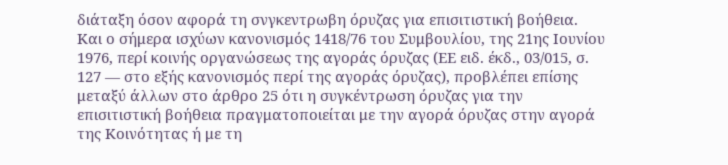διάταξη όσον αφορά τη σνγκεντρωβη όρυζας για επισιτιστική βοήθεια. Και ο σήμερα ισχύων κανονισμός 1418/76 του Συμβουλίου, της 21ης Ιουνίου 1976, περί κοινής οργανώσεως της αγοράς όρυζας (ΕΕ ειδ. έκδ., 03/015, σ. 127 — στο εξής κανονισμός περί της αγοράς όρυζας), προβλέπει επίσης μεταξύ άλλων στο άρθρο 25 ότι η συγκέντρωση όρυζας για την επισιτιστική βοήθεια πραγματοποιείται με την αγορά όρυζας στην αγορά της Κοινότητας ή με τη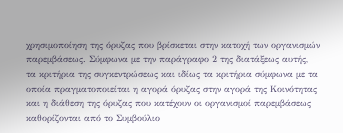χρησιμοποίηση της όρυζας που βρίσκεται στην κατοχή των οργανισμών παρεμβάσεως. Σύμφωνα με την παράγραφο 2 της διατάξεως αυτής, τα κριτήρια της συγκεντρώσεως και ιδίως τα κριτήρια σύμφωνα με τα οποία πραγματοποιείται η αγορά όρυζας στην αγορά της Κοινότητας και η διάθεση της όρυζας που κατέχουν οι οργανισμοί παρεμβάσεως καθορίζονται από το Συμβούλιο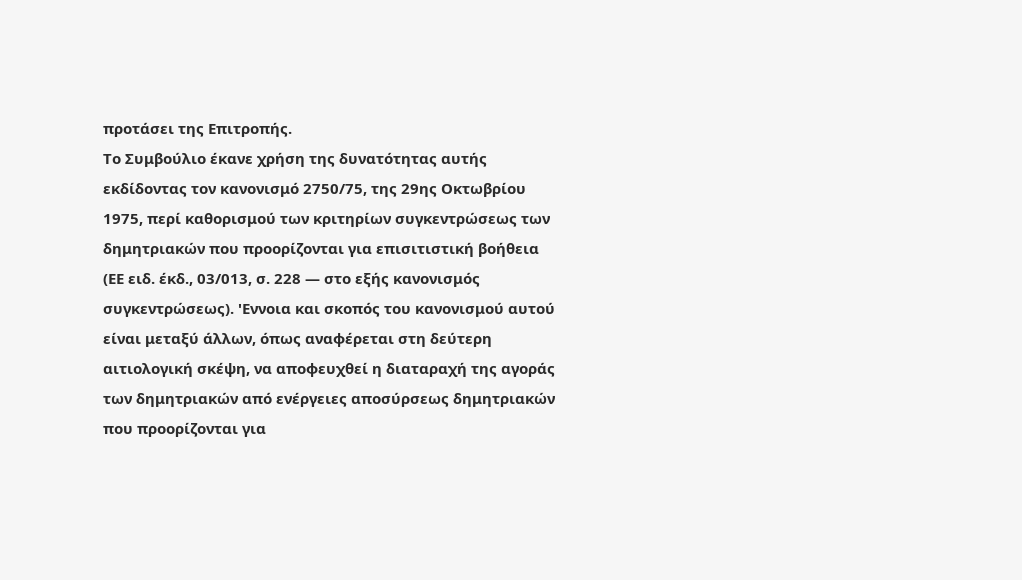προτάσει της Επιτροπής.
Το Συμβούλιο έκανε χρήση της δυνατότητας αυτής εκδίδοντας τον κανονισμό 2750/75, της 29ης Οκτωβρίου 1975, περί καθορισμού των κριτηρίων συγκεντρώσεως των δημητριακών που προορίζονται για επισιτιστική βοήθεια (ΕΕ ειδ. έκδ., 03/013, σ. 228 — στο εξής κανονισμός συγκεντρώσεως). 'Εννοια και σκοπός του κανονισμού αυτού είναι μεταξύ άλλων, όπως αναφέρεται στη δεύτερη αιτιολογική σκέψη, να αποφευχθεί η διαταραχή της αγοράς των δημητριακών από ενέργειες αποσύρσεως δημητριακών που προορίζονται για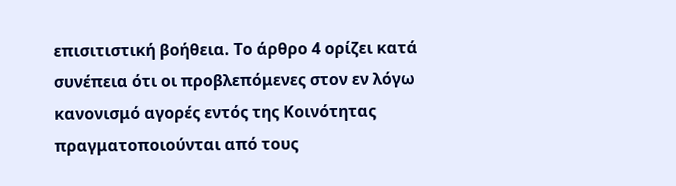επισιτιστική βοήθεια. Το άρθρο 4 ορίζει κατά συνέπεια ότι οι προβλεπόμενες στον εν λόγω κανονισμό αγορές εντός της Κοινότητας πραγματοποιούνται από τους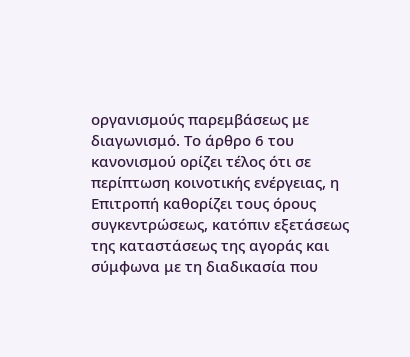οργανισμούς παρεμβάσεως με διαγωνισμό. Το άρθρο 6 του κανονισμού ορίζει τέλος ότι σε περίπτωση κοινοτικής ενέργειας, η Επιτροπή καθορίζει τους όρους συγκεντρώσεως, κατόπιν εξετάσεως της καταστάσεως της αγοράς και σύμφωνα με τη διαδικασία που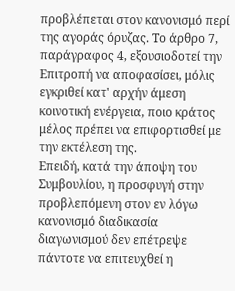προβλέπεται στον κανονισμό περί της αγοράς όρυζας. Το άρθρο 7, παράγραφος 4, εξουσιοδοτεί την Επιτροπή να αποφασίσει, μόλις εγκριθεί κατ' αρχήν άμεση κοινοτική ενέργεια, ποιο κράτος μέλος πρέπει να επιφορτισθεί με την εκτέλεση της.
Επειδή, κατά την άποψη του Συμβουλίου, η προσφυγή στην προβλεπόμενη στον εν λόγω κανονισμό διαδικασία διαγωνισμού δεν επέτρεψε πάντοτε να επιτευχθεί η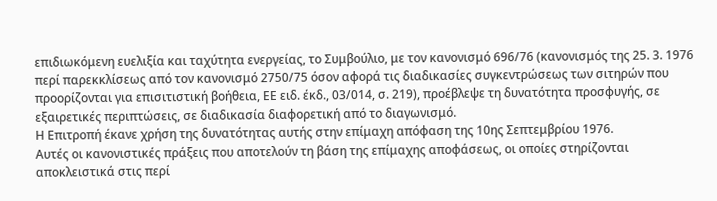επιδιωκόμενη ευελιξία και ταχύτητα ενεργείας, το Συμβούλιο, με τον κανονισμό 696/76 (κανονισμός της 25. 3. 1976 περί παρεκκλίσεως από τον κανονισμό 2750/75 όσον αφορά τις διαδικασίες συγκεντρώσεως των σιτηρών που προορίζονται για επισιτιστική βοήθεια, ΕΕ ειδ. έκδ., 03/014, σ. 219), προέβλεψε τη δυνατότητα προσφυγής, σε εξαιρετικές περιπτώσεις, σε διαδικασία διαφορετική από το διαγωνισμό.
Η Επιτροπή έκανε χρήση της δυνατότητας αυτής στην επίμαχη απόφαση της 10ης Σεπτεμβρίου 1976.
Αυτές οι κανονιστικές πράξεις που αποτελούν τη βάση της επίμαχης αποφάσεως, οι οποίες στηρίζονται αποκλειστικά στις περί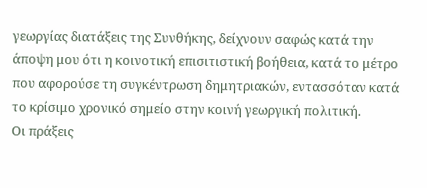γεωργίας διατάξεις της Συνθήκης, δείχνουν σαφώς κατά την άποψη μου ότι η κοινοτική επισιτιστική βοήθεια, κατά το μέτρο που αφορούσε τη συγκέντρωση δημητριακών, εντασσόταν κατά το κρίσιμο χρονικό σημείο στην κοινή γεωργική πολιτική.
Οι πράξεις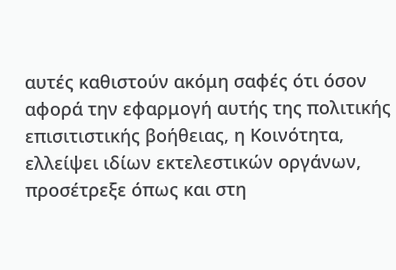αυτές καθιστούν ακόμη σαφές ότι όσον αφορά την εφαρμογή αυτής της πολιτικής επισιτιστικής βοήθειας, η Κοινότητα, ελλείψει ιδίων εκτελεστικών οργάνων, προσέτρεξε όπως και στη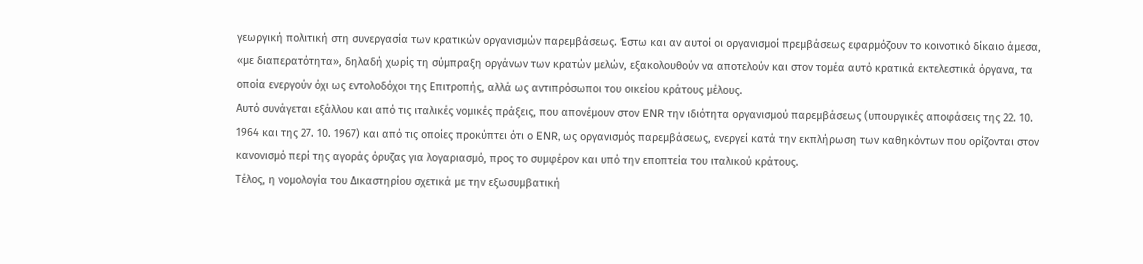γεωργική πολιτική στη συνεργασία των κρατικών οργανισμών παρεμβάσεως. Έστω και αν αυτοί οι οργανισμοί πρεμβάσεως εφαρμόζουν το κοινοτικό δίκαιο άμεσα, «με διαπερατότητα», δηλαδή χωρίς τη σύμπραξη οργάνων των κρατών μελών, εξακολουθούν να αποτελούν και στον τομέα αυτό κρατικά εκτελεστικά όργανα, τα οποία ενεργούν όχι ως εντολοδόχοι της Επιτροπής, αλλά ως αντιπρόσωποι του οικείου κράτους μέλους.
Αυτό συνάγεται εξάλλου και από τις ιταλικές νομικές πράξεις, που απονέμουν στον ENR την ιδιότητα οργανισμού παρεμβάσεως (υπουργικές αποφάσεις της 22. 10. 1964 και της 27. 10. 1967) και από τις οποίες προκύπτει ότι ο ENR, ως οργανισμός παρεμβάσεως, ενεργεί κατά την εκπλήρωση των καθηκόντων που ορίζονται στον κανονισμό περί της αγοράς όρυζας για λογαριασμό, προς το συμφέρον και υπό την εποπτεία του ιταλικού κράτους.
Τέλος, η νομολογία του Δικαστηρίου σχετικά με την εξωσυμβατική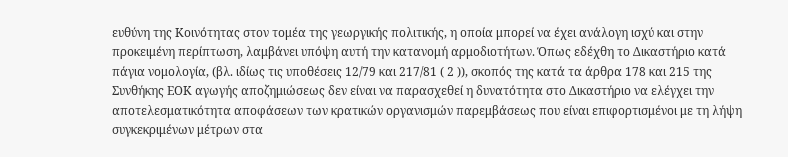ευθύνη της Κοινότητας στον τομέα της γεωργικής πολιτικής, η οποία μπορεί να έχει ανάλογη ισχύ και στην προκειμένη περίπτωση, λαμβάνει υπόψη αυτή την κατανομή αρμοδιοτήτων. Όπως εδέχθη το Δικαστήριο κατά πάγια νομολογία, (βλ. ιδίως τις υποθέσεις 12/79 και 217/81 ( 2 )), σκοπός της κατά τα άρθρα 178 και 215 της Συνθήκης ΕΟΚ αγωγής αποζημιώσεως δεν είναι να παρασχεθεί η δυνατότητα στο Δικαστήριο να ελέγχει την αποτελεσματικότητα αποφάσεων των κρατικών οργανισμών παρεμβάσεως που είναι επιφορτισμένοι με τη λήψη συγκεκριμένων μέτρων στα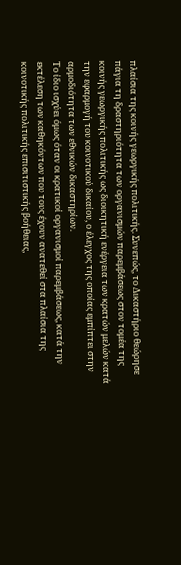πλαίσια της κοινής γεωργικής πολιτικής. Συνεπώς, το Δικαστήριο θεώρησε πάγια τη δραστηριότητα των οργανισμών παρεμβάσεως στον τομέα της κοινής γεωργικής πολιτικής ως διοικητική ενέργεια των κρατών μελών κατά την εφαρμογή του κοινοτικού δικαίου, ο έλεγχος της οποίας εμπίπτει στην αρμοδιότητα των εθνικών δικαστηρίων.
Το ίδιο ισχύει όμως όταν οι κρατικοί οργανισμοί παρεμβάσεως, κατά την εκτέλεση των καθηκόντων που τους έχουν ανατεθεί στα πλαίσια της κοινοτικής πολιτικής επισιτιστικής βοήθειας,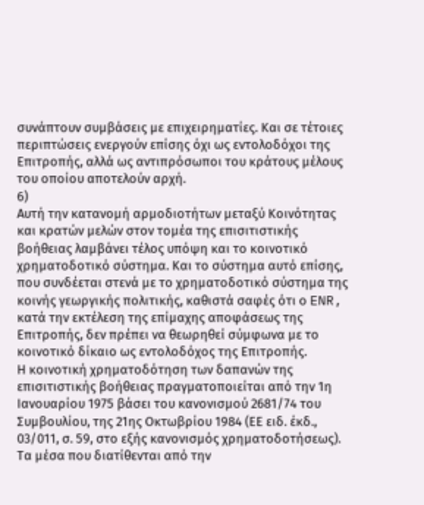συνάπτουν συμβάσεις με επιχειρηματίες. Και σε τέτοιες περιπτώσεις ενεργούν επίσης όχι ως εντολοδόχοι της Επιτροπής, αλλά ως αντιπρόσωποι του κράτους μέλους του οποίου αποτελούν αρχή.
6)
Αυτή την κατανομή αρμοδιοτήτων μεταξύ Κοινότητας και κρατών μελών στον τομέα της επισιτιστικής βοήθειας λαμβάνει τέλος υπόψη και το κοινοτικό χρηματοδοτικό σύστημα. Και το σύστημα αυτό επίσης, που συνδέεται στενά με το χρηματοδοτικό σύστημα της κοινής γεωργικής πολιτικής, καθιστά σαφές ότι ο ENR, κατά την εκτέλεση της επίμαχης αποφάσεως της Επιτροπής, δεν πρέπει να θεωρηθεί σύμφωνα με το κοινοτικό δίκαιο ως εντολοδόχος της Επιτροπής.
Η κοινοτική χρηματοδότηση των δαπανών της επισιτιστικής βοήθειας πραγματοποιείται από την 1η Ιανουαρίου 1975 βάσει του κανονισμού 2681/74 του Συμβουλίου, της 21ης Οκτωβρίου 1984 (ΕΕ ειδ. έκδ., 03/011, σ. 59, στο εξής κανονισμός χρηματοδοτήσεως). Τα μέσα που διατίθενται από την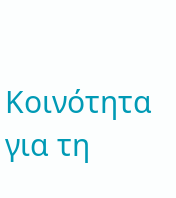Κοινότητα για τη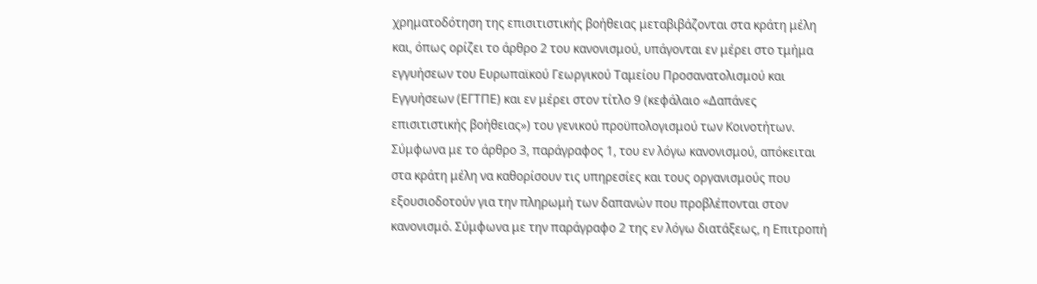χρηματοδότηση της επισιτιστικής βοήθειας μεταβιβάζονται στα κράτη μέλη και, όπως ορίζει το άρθρο 2 του κανονισμού, υπάγονται εν μέρει στο τμήμα εγγυήσεων του Ευρωπαϊκού Γεωργικού Ταμείου Προσανατολισμού και Εγγυήσεων (ΕΓΤΠΕ) και εν μέρει στον τίτλο 9 (κεφάλαιο «Δαπάνες επισιτιστικής βοήθειας») του γενικού προϋπολογισμού των Κοινοτήτων. Σύμφωνα με το άρθρο 3, παράγραφος 1, του εν λόγω κανονισμού, απόκειται στα κράτη μέλη να καθορίσουν τις υπηρεσίες και τους οργανισμούς που εξουσιοδοτούν για την πληρωμή των δαπανών που προβλέπονται στον κανονισμό. Σύμφωνα με την παράγραφο 2 της εν λόγω διατάξεως, η Επιτροπή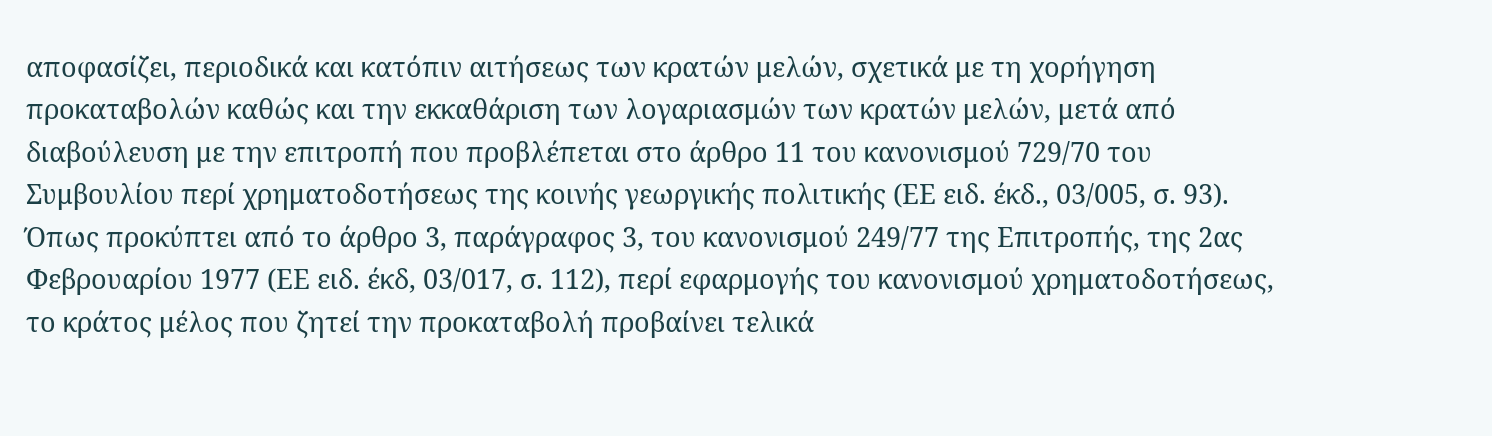αποφασίζει, περιοδικά και κατόπιν αιτήσεως των κρατών μελών, σχετικά με τη χορήγηση προκαταβολών καθώς και την εκκαθάριση των λογαριασμών των κρατών μελών, μετά από διαβούλευση με την επιτροπή που προβλέπεται στο άρθρο 11 του κανονισμού 729/70 του Συμβουλίου περί χρηματοδοτήσεως της κοινής γεωργικής πολιτικής (ΕΕ ειδ. έκδ., 03/005, σ. 93). Όπως προκύπτει από το άρθρο 3, παράγραφος 3, του κανονισμού 249/77 της Επιτροπής, της 2ας Φεβρουαρίου 1977 (ΕΕ ειδ. έκδ, 03/017, σ. 112), περί εφαρμογής του κανονισμού χρηματοδοτήσεως, το κράτος μέλος που ζητεί την προκαταβολή προβαίνει τελικά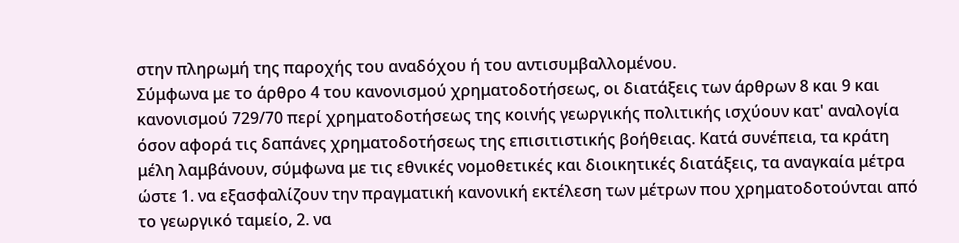στην πληρωμή της παροχής του αναδόχου ή του αντισυμβαλλομένου.
Σύμφωνα με το άρθρο 4 του κανονισμού χρηματοδοτήσεως, οι διατάξεις των άρθρων 8 και 9 και κανονισμού 729/70 περί χρηματοδοτήσεως της κοινής γεωργικής πολιτικής ισχύουν κατ' αναλογία όσον αφορά τις δαπάνες χρηματοδοτήσεως της επισιτιστικής βοήθειας. Κατά συνέπεια, τα κράτη μέλη λαμβάνουν, σύμφωνα με τις εθνικές νομοθετικές και διοικητικές διατάξεις, τα αναγκαία μέτρα ώστε 1. να εξασφαλίζουν την πραγματική κανονική εκτέλεση των μέτρων που χρηματοδοτούνται από το γεωργικό ταμείο, 2. να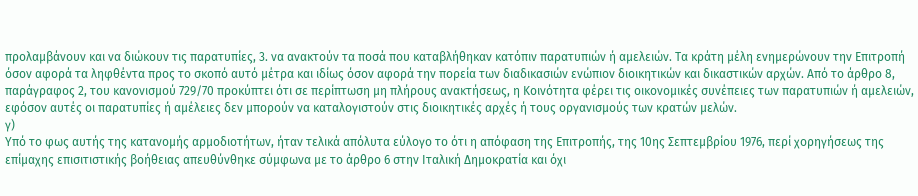προλαμβάνουν και να διώκουν τις παρατυπίες, 3. να ανακτούν τα ποσά που καταβλήθηκαν κατόπιν παρατυπιών ή αμελειών. Τα κράτη μέλη ενημερώνουν την Επιτροπή όσον αφορά τα ληφθέντα προς το σκοπό αυτό μέτρα και ιδίως όσον αφορά την πορεία των διαδικασιών ενώπιον διοικητικών και δικαστικών αρχών. Από το άρθρο 8, παράγραφος 2, του κανονισμού 729/70 προκύπτει ότι σε περίπτωση μη πλήρους ανακτήσεως, η Κοινότητα φέρει τις οικονομικές συνέπειες των παρατυπιών ή αμελειών, εφόσον αυτές οι παρατυπίες ή αμέλειες δεν μπορούν να καταλογιστούν στις διοικητικές αρχές ή τους οργανισμούς των κρατών μελών.
γ)
Υπό το φως αυτής της κατανομής αρμοδιοτήτων, ήταν τελικά απόλυτα εύλογο το ότι η απόφαση της Επιτροπής, της 10ης Σεπτεμβρίου 1976, περί χορηγήσεως της επίμαχης επισιτιστικής βοήθειας απευθύνθηκε σύμφωνα με το άρθρο 6 στην Ιταλική Δημοκρατία και όχι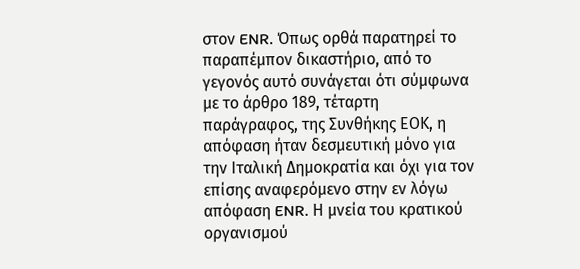στον ENR. Όπως ορθά παρατηρεί το παραπέμπον δικαστήριο, από το γεγονός αυτό συνάγεται ότι σύμφωνα με το άρθρο 189, τέταρτη παράγραφος, της Συνθήκης ΕΟΚ, η απόφαση ήταν δεσμευτική μόνο για την Ιταλική Δημοκρατία και όχι για τον επίσης αναφερόμενο στην εν λόγω απόφαση ENR. Η μνεία του κρατικού οργανισμού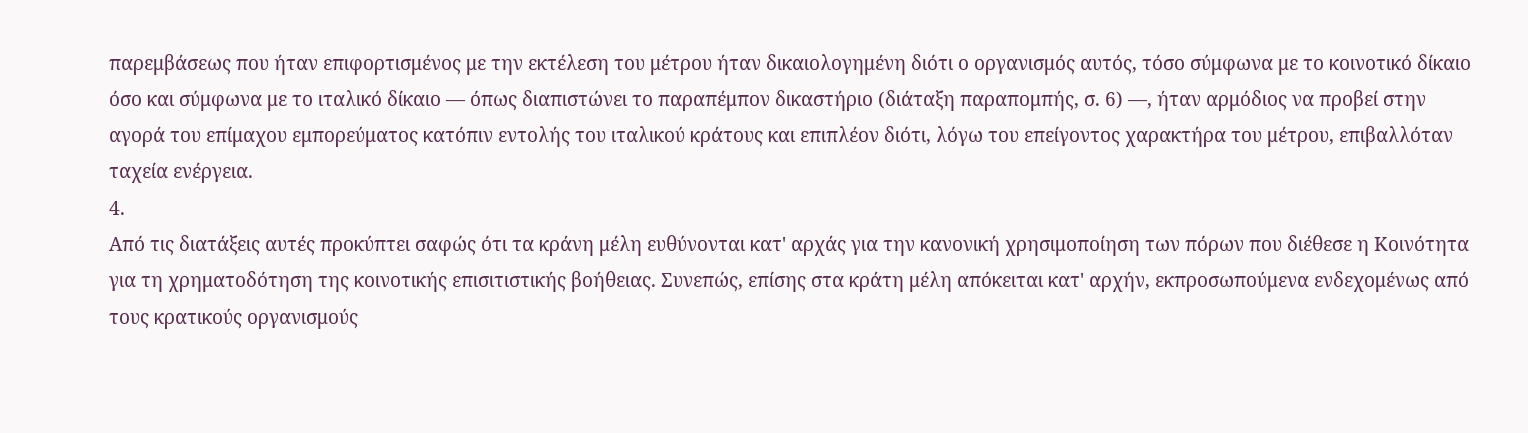παρεμβάσεως που ήταν επιφορτισμένος με την εκτέλεση του μέτρου ήταν δικαιολογημένη διότι ο οργανισμός αυτός, τόσο σύμφωνα με το κοινοτικό δίκαιο όσο και σύμφωνα με το ιταλικό δίκαιο — όπως διαπιστώνει το παραπέμπον δικαστήριο (διάταξη παραπομπής, σ. 6) —, ήταν αρμόδιος να προβεί στην αγορά του επίμαχου εμπορεύματος κατόπιν εντολής του ιταλικού κράτους και επιπλέον διότι, λόγω του επείγοντος χαρακτήρα του μέτρου, επιβαλλόταν ταχεία ενέργεια.
4.
Από τις διατάξεις αυτές προκύπτει σαφώς ότι τα κράνη μέλη ευθύνονται κατ' αρχάς για την κανονική χρησιμοποίηση των πόρων που διέθεσε η Κοινότητα για τη χρηματοδότηση της κοινοτικής επισιτιστικής βοήθειας. Συνεπώς, επίσης στα κράτη μέλη απόκειται κατ' αρχήν, εκπροσωπούμενα ενδεχομένως από τους κρατικούς οργανισμούς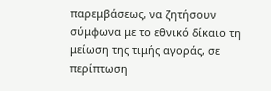παρεμβάσεως, να ζητήσουν σύμφωνα με το εθνικό δίκαιο τη μείωση της τιμής αγοράς, σε περίπτωση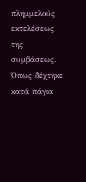πλημμελούς εκτελέσεως της συμβάσεως. Όπως δέχτηκε κατά πάγια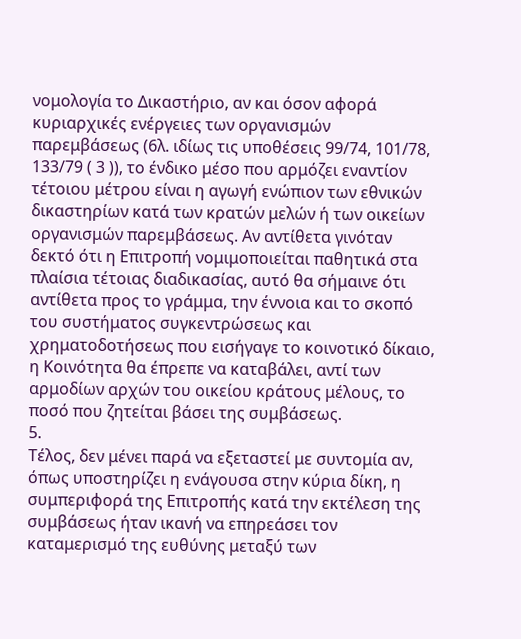νομολογία το Δικαστήριο, αν και όσον αφορά κυριαρχικές ενέργειες των οργανισμών παρεμβάσεως (6λ. ιδίως τις υποθέσεις 99/74, 101/78, 133/79 ( 3 )), το ένδικο μέσο που αρμόζει εναντίον τέτοιου μέτρου είναι η αγωγή ενώπιον των εθνικών δικαστηρίων κατά των κρατών μελών ή των οικείων οργανισμών παρεμβάσεως. Αν αντίθετα γινόταν δεκτό ότι η Επιτροπή νομιμοποιείται παθητικά στα πλαίσια τέτοιας διαδικασίας, αυτό θα σήμαινε ότι αντίθετα προς το γράμμα, την έννοια και το σκοπό του συστήματος συγκεντρώσεως και χρηματοδοτήσεως που εισήγαγε το κοινοτικό δίκαιο, η Κοινότητα θα έπρεπε να καταβάλει, αντί των αρμοδίων αρχών του οικείου κράτους μέλους, το ποσό που ζητείται βάσει της συμβάσεως.
5.
Τέλος, δεν μένει παρά να εξεταστεί με συντομία αν, όπως υποστηρίζει η ενάγουσα στην κύρια δίκη, η συμπεριφορά της Επιτροπής κατά την εκτέλεση της συμβάσεως ήταν ικανή να επηρεάσει τον καταμερισμό της ευθύνης μεταξύ των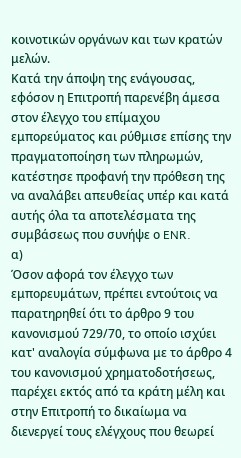κοινοτικών οργάνων και των κρατών μελών.
Κατά την άποψη της ενάγουσας, εφόσον η Επιτροπή παρενέβη άμεσα στον έλεγχο του επίμαχου εμπορεύματος και ρύθμισε επίσης την πραγματοποίηση των πληρωμών, κατέστησε προφανή την πρόθεση της να αναλάβει απευθείας υπέρ και κατά αυτής όλα τα αποτελέσματα της συμβάσεως που συνήψε ο ENR.
α)
Όσον αφορά τον έλεγχο των εμπορευμάτων, πρέπει εντούτοις να παρατηρηθεί ότι το άρθρο 9 του κανονισμού 729/70, το οποίο ισχύει κατ' αναλογία σύμφωνα με το άρθρο 4 του κανονισμού χρηματοδοτήσεως, παρέχει εκτός από τα κράτη μέλη και στην Επιτροπή το δικαίωμα να διενεργεί τους ελέγχους που θεωρεί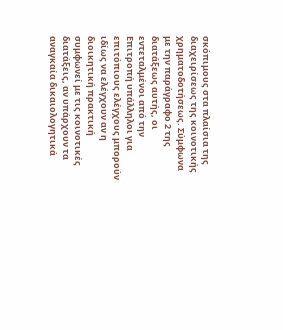σκόπιμους στα πλαίσια της διαχειρίσεως της κοινοτικής χρηματοδοτήσεως. Σύμφωνα με την παράγραφο 2 της διατάξεως αυτής, οι εντεταλμένοι από την Επιτροπή υπάλληλοι για επιτόπιους ελέγχους μπορούν ιδίως να ελέγχουν αν η διοικητική πρακτική συμφωνεί με τις κοινοτικές διατάξεις, αν υπάρχουν τα αναγκαία δικαιολογητικά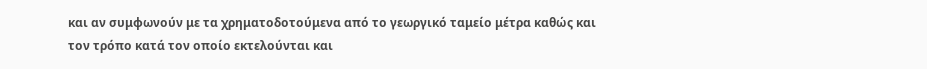και αν συμφωνούν με τα χρηματοδοτούμενα από το γεωργικό ταμείο μέτρα καθώς και τον τρόπο κατά τον οποίο εκτελούνται και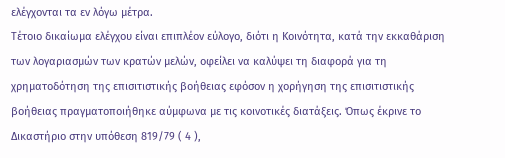ελέγχονται τα εν λόγω μέτρα.
Τέτοιο δικαίωμα ελέγχου είναι επιπλέον εύλογο, διότι η Κοινότητα, κατά την εκκαθάριση των λογαριασμών των κρατών μελών, οφείλει να καλύψει τη διαφορά για τη χρηματοδότηση της επισιτιστικής βοήθειας εφόσον η χορήγηση της επισιτιστικής βοήθειας πραγματοποιήθηκε αύμφωνα με τις κοινοτικές διατάξεις. Όπως έκρινε το Δικαστήριο στην υπόθεση 819/79 ( 4 ),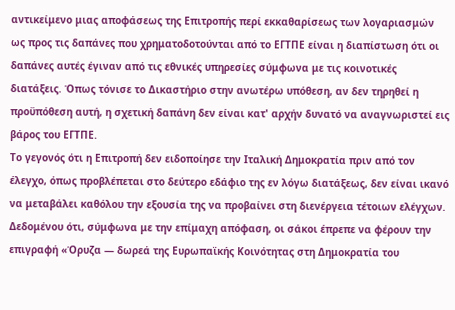αντικείμενο μιας αποφάσεως της Επιτροπής περί εκκαθαρίσεως των λογαριασμών ως προς τις δαπάνες που χρηματοδοτούνται από το ΕΓΤΠΕ είναι η διαπίστωση ότι οι δαπάνες αυτές έγιναν από τις εθνικές υπηρεσίες σύμφωνα με τις κοινοτικές διατάξεις. Όπως τόνισε το Δικαστήριο στην ανωτέρω υπόθεση, αν δεν τηρηθεί η προϋπόθεση αυτή, η σχετική δαπάνη δεν είναι κατ' αρχήν δυνατό να αναγνωριστεί εις βάρος του ΕΓΤΠΕ.
Το γεγονός ότι η Επιτροπή δεν ειδοποίησε την Ιταλική Δημοκρατία πριν από τον έλεγχο, όπως προβλέπεται στο δεύτερο εδάφιο της εν λόγω διατάξεως, δεν είναι ικανό να μεταβάλει καθόλου την εξουσία της να προβαίνει στη διενέργεια τέτοιων ελέγχων. Δεδομένου ότι, σύμφωνα με την επίμαχη απόφαση, οι σάκοι έπρεπε να φέρουν την επιγραφή «Όρυζα — δωρεά της Ευρωπαϊκής Κοινότητας στη Δημοκρατία του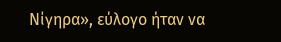Νίγηρα», εύλογο ήταν να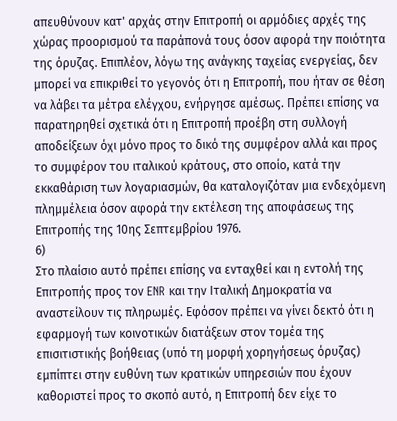απευθύνουν κατ' αρχάς στην Επιτροπή οι αρμόδιες αρχές της χώρας προορισμού τα παράπονά τους όσον αφορά την ποιότητα της όρυζας. Επιπλέον, λόγω της ανάγκης ταχείας ενεργείας, δεν μπορεί να επικριθεί το γεγονός ότι η Επιτροπή, που ήταν σε θέση να λάβει τα μέτρα ελέγχου, ενήργησε αμέσως. Πρέπει επίσης να παρατηρηθεί σχετικά ότι η Επιτροπή προέβη στη συλλογή αποδείξεων όχι μόνο προς το δικό της συμφέρον αλλά και προς το συμφέρον του ιταλικού κράτους, στο οποίο, κατά την εκκαθάριση των λογαριασμών, θα καταλογιζόταν μια ενδεχόμενη πλημμέλεια όσον αφορά την εκτέλεση της αποφάσεως της Επιτροπής της 10ης Σεπτεμβρίου 1976.
6)
Στο πλαίσιο αυτό πρέπει επίσης να ενταχθεί και η εντολή της Επιτροπής προς τον ENR και την Ιταλική Δημοκρατία να αναστείλουν τις πληρωμές. Εφόσον πρέπει να γίνει δεκτό ότι η εφαρμογή των κοινοτικών διατάξεων στον τομέα της επισιτιστικής βοήθειας (υπό τη μορφή χορηγήσεως όρυζας) εμπίπτει στην ευθύνη των κρατικών υπηρεσιών που έχουν καθοριστεί προς το σκοπό αυτό, η Επιτροπή δεν είχε το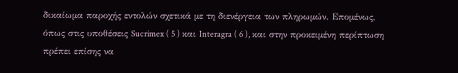δικαίωμα παροχής εντολών σχετικά με τη διενέργεια των πληρωμών. Επομένως, όπως στις υποθέσεις Sucrimex ( 5 ) και Interagra ( 6 ), και στην προκειμένη περίπτωση πρέπει επίσης να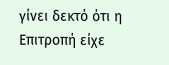γίνει δεκτό ότι η Επιτροπή είχε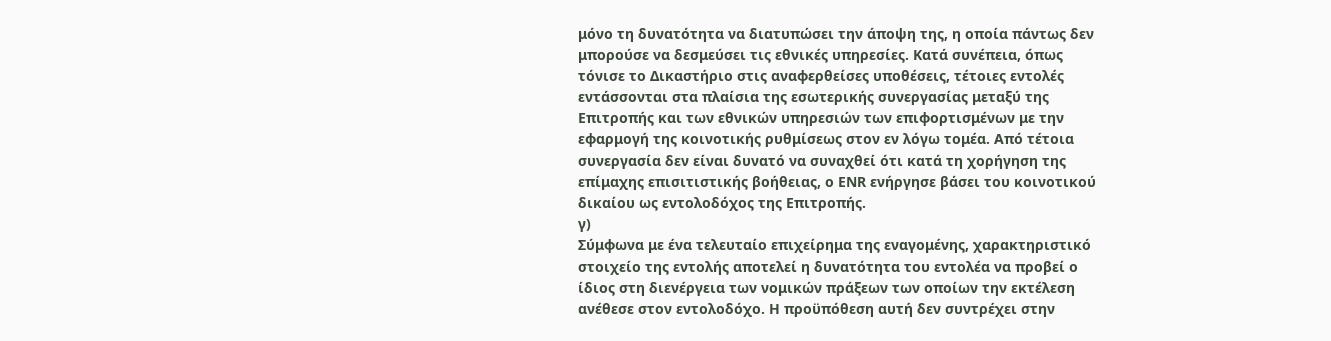μόνο τη δυνατότητα να διατυπώσει την άποψη της, η οποία πάντως δεν μπορούσε να δεσμεύσει τις εθνικές υπηρεσίες. Κατά συνέπεια, όπως τόνισε το Δικαστήριο στις αναφερθείσες υποθέσεις, τέτοιες εντολές εντάσσονται στα πλαίσια της εσωτερικής συνεργασίας μεταξύ της Επιτροπής και των εθνικών υπηρεσιών των επιφορτισμένων με την εφαρμογή της κοινοτικής ρυθμίσεως στον εν λόγω τομέα. Από τέτοια συνεργασία δεν είναι δυνατό να συναχθεί ότι κατά τη χορήγηση της επίμαχης επισιτιστικής βοήθειας, ο ENR ενήργησε βάσει του κοινοτικού δικαίου ως εντολοδόχος της Επιτροπής.
γ)
Σύμφωνα με ένα τελευταίο επιχείρημα της εναγομένης, χαρακτηριστικό στοιχείο της εντολής αποτελεί η δυνατότητα του εντολέα να προβεί ο ίδιος στη διενέργεια των νομικών πράξεων των οποίων την εκτέλεση ανέθεσε στον εντολοδόχο. Η προϋπόθεση αυτή δεν συντρέχει στην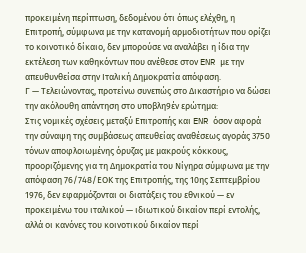προκειμένη περίπτωση, δεδομένου ότι όπως ελέχθη, η Επιτροπή, σύμφωνα με την κατανομή αρμοδιοτήτων που ορίζει το κοινοτικό δίκαιο, δεν μπορούσε να αναλάβει η ίδια την εκτέλεση των καθηκόντων που ανέθεσε στον ENR με την απευθυνθείσα στην Ιταλική Δημοκρατία απόφαση.
Γ — Τελειώνοντας, προτείνω συνεπώς στο Δικαστήριο να δώσει την ακόλουθη απάντηση στο υποβλη9έν ερώτημα:
Στις νομικές σχέσεις μεταξύ Επιτροπής και ENR όσον αφορά την σύναψη της συμβάσεως απευθείας αναθέσεως αγοράς 3750 τόνων αποφλοιωμένης όρυζας με μακρούς κόκκους, προοριζόμενης για τη Δημοκρατία του Νίγηρα σύμφωνα με την απόφαση 76/748/ΕΟΚ της Επιτροπής, της 10ης Σεπτεμβρίου 1976, δεν εφαρμόζονται οι διατάξεις του εθνικού — εν προκειμένω του ιταλικού — ιδιωτικού δικαίον περί εντολής, αλλά οι κανόνες του κοινοτικού δικαίον περί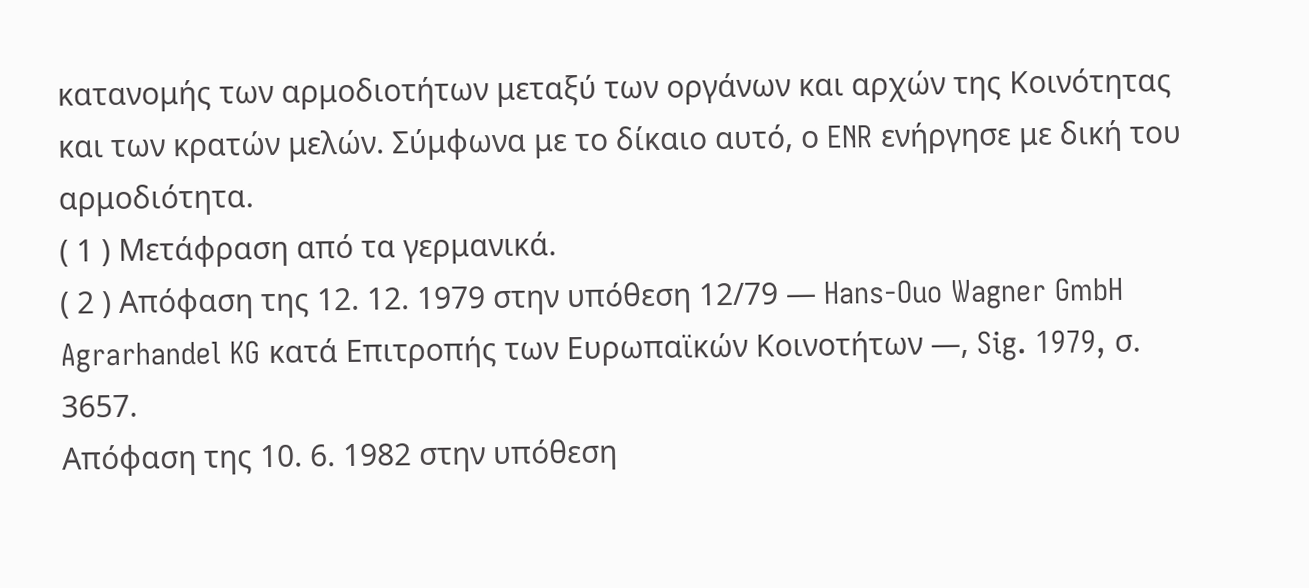κατανομής των αρμοδιοτήτων μεταξύ των οργάνων και αρχών της Κοινότητας και των κρατών μελών. Σύμφωνα με το δίκαιο αυτό, ο ENR ενήργησε με δική του αρμοδιότητα.
( 1 ) Μετάφραση από τα γερμανικά.
( 2 ) Απόφαση της 12. 12. 1979 στην υπόθεση 12/79 — Hans-Ouo Wagner GmbH Agrarhandel KG κατά Επιτροπής των Ευρωπαϊκών Κοινοτήτων —, Sig. 1979, σ. 3657.
Απόφαση της 10. 6. 1982 στην υπόθεση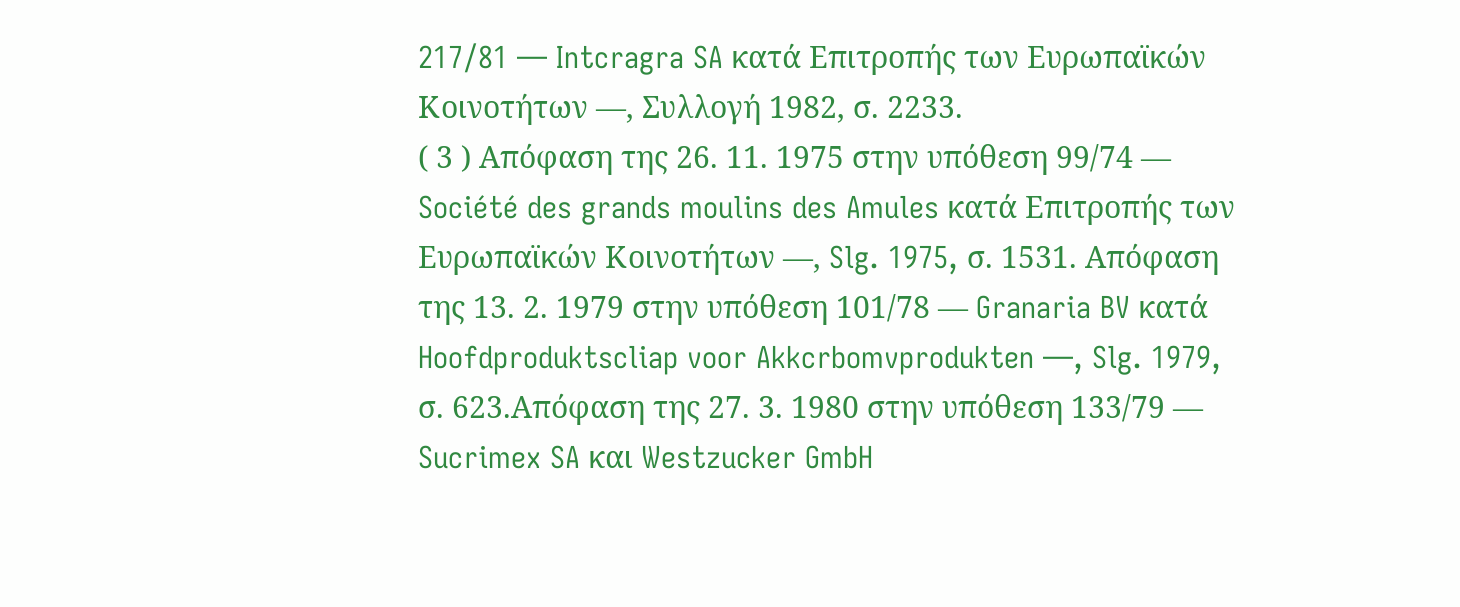217/81 — Intcragra SA κατά Επιτροπής των Ευρωπαϊκών Κοινοτήτων —, Συλλογή 1982, σ. 2233.
( 3 ) Απόφαση της 26. 11. 1975 στην υπόθεση 99/74 — Société des grands moulins des Amules κατά Επιτροπής των Ευρωπαϊκών Κοινοτήτων —, Slg. 1975, σ. 1531. Απόφαση της 13. 2. 1979 στην υπόθεση 101/78 — Granaria BV κατά Hoofdproduktscliap voor Akkcrbomvprodukten —, Slg. 1979, σ. 623.Απόφαση της 27. 3. 1980 στην υπόθεση 133/79 — Sucrimex SA και Westzucker GmbH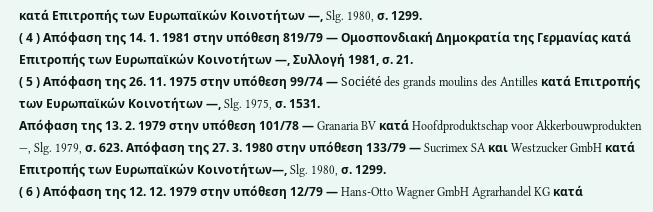κατά Επιτροπής των Ευρωπαϊκών Κοινοτήτων —, Slg. 1980, σ. 1299.
( 4 ) Απόφαση της 14. 1. 1981 στην υπόθεση 819/79 — Ομοσπονδιακή Δημοκρατία της Γερμανίας κατά Επιτροπής των Ευρωπαϊκών Κοινοτήτων —, Συλλογή 1981, σ. 21.
( 5 ) Απόφαση της 26. 11. 1975 στην υπόθεση 99/74 — Société des grands moulins des Antilles κατά Επιτροπής των Ευρωπαϊκών Κοινοτήτων —, Slg. 1975, σ. 1531.
Απόφαση της 13. 2. 1979 στην υπόθεση 101/78 — Granaria BV κατά Hoofdproduktschap voor Akkerbouwprodukten —, Slg. 1979, σ. 623. Απόφαση της 27. 3. 1980 στην υπόθεση 133/79 — Sucrimex SA και Westzucker GmbH κατά Επιτροπής των Ευρωπαϊκών Κοινοτήτων—, Slg. 1980, σ. 1299.
( 6 ) Απόφαση της 12. 12. 1979 στην υπόθεση 12/79 — Hans-Otto Wagner GmbH Agrarhandel KG κατά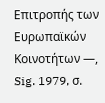Επιτροπής των Ευρωπαϊκών Κοινοτήτων —, Sig. 1979, σ.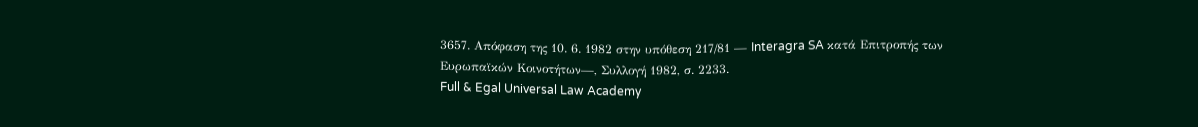3657. Απόφαση της 10. 6. 1982 στην υπόθεση 217/81 — Interagra SA κατά Επιτροπής των Ευρωπαϊκών Κοινοτήτων—, Συλλογή 1982, σ. 2233.
Full & Egal Universal Law Academy